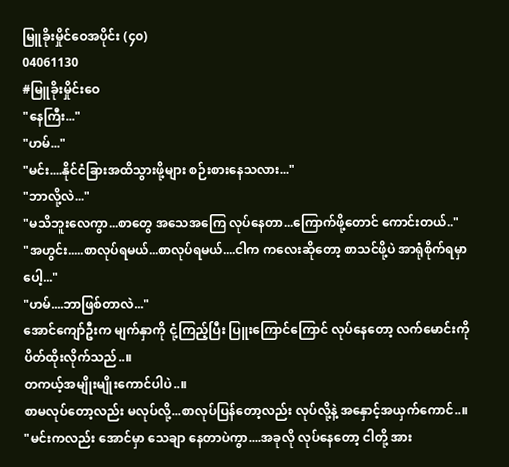မြူခိုးမှိုင်ဝေအပိုင်း (၄၀)
04061130
#မြူခိုးမှိုင်းဝေ
"နေကြီး..."
"ဟမ်..."
"မင်း....နိုင်ငံခြားအထိသွားဖို့များ စဉ်းစားနေသလား..."
"ဘာလို့လဲ..."
"မသိဘူးလေကွာ...စာတွေ အသေအကြေ လုပ်နေတာ...ကြောက်ဖို့တောင် ကောင်းတယ်.."
"အဟွင်း.....စာလုပ်ရမယ်...စာလုပ်ရမယ်....ငါက ကလေးဆိုတော့ စာသင်ဖို့ပဲ အာရုံစိုက်ရမှာပေါ့..."
"ဟမ်....ဘာဖြစ်တာလဲ..."
အောင်ကျော်ဦးက မျက်နှာကို ငုံ့ကြည့်ပြီး ပြူးကြောင်ကြောင် လုပ်နေတော့ လက်မောင်းကို ပိတ်ထိုးလိုက်သည်..။
တကယ့်အမျိုးမျိုးကောင်ပါပဲ..။
စာမလုပ်တော့လည်း မလုပ်လို့...စာလုပ်ပြန်တော့လည်း လုပ်လို့နဲ့ အနှောင့်အယှက်ကောင်..။
"မင်းကလည်း အောင်မှာ သေချာ နေတာပဲကွာ....အခုလို လုပ်နေတော့ ငါတို့ အား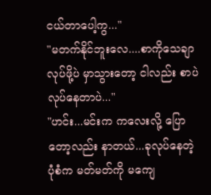ငယ်တာပေါ့ကွ..."
"မတက်နိုင်ဘူးလေ....စာကိုသေချာ လုပ်ဖို့ပဲ မှာသွားတော့ ငါလည်း စာပဲ လုပ်နေတာပဲ..."
"ဟင်း...မင်းက ကလေးလို့ ပြောတော့လည်း နာတယ်...ခုလုပ်နေတဲ့ ပုံစံက မတ်မတ်ကို မကျေ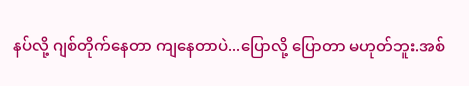နပ်လို့ ဂျစ်တိုက်နေတာ ကျနေတာပဲ...ပြောလို့ ပြောတာ မဟုတ်ဘူး.အစ်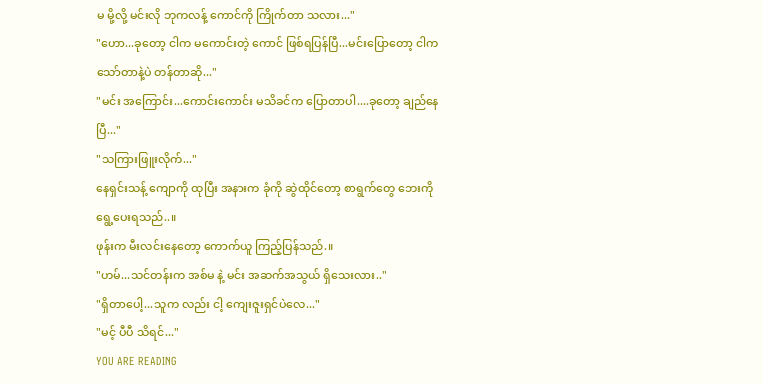မ မို့လို့ မင်းလို ဘုကလန့် ကောင်ကို ကြိုက်တာ သလား..."
"ဟော...ခုတော့ ငါက မကောင်းတဲ့ ကောင် ဖြစ်ရပြန်ပြီ...မင်းပြောတော့ ငါက သော်တာနဲ့ပဲ တန်တာဆို..."
"မင်း အကြောင်း...ကောင်းကောင်း မသိခင်က ပြောတာပါ....ခုတော့ ချည်နေပြီ..."
"သကြားဖြူးလိုက်..."
နေရှင်းသန့် ကျောကို ထုပြီး အနားက ခုံကို ဆွဲထိုင်တော့ စာရွက်တွေ ဘေးကို ရွေ့ပေးရသည်..။
ဖုန်းက မီးလင်းနေတော့ ကောက်ယူ ကြည့်ပြန်သည်.။
"ဟမ်...သင်တန်းက အစ်မ နဲ့ မင်း အဆက်အသွယ် ရှိသေးလား.."
"ရှိတာပေါ့...သူက လည်း ငါ့ ကျေးဇူးရှင်ပဲလေ..."
"မင့် ပီပီ သိရင်..."
YOU ARE READING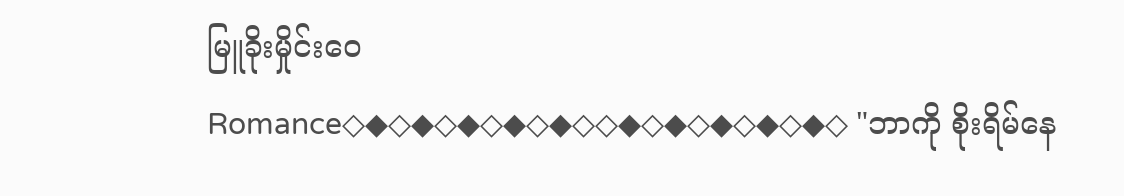မြူခိုးမှိုင်းဝေ
Romance◇◆◇◆◇◆◇◆◇◆◇◇◆◇◆◇◆◇◆◇◆◇ "ဘာကို စိုးရိမ်နေ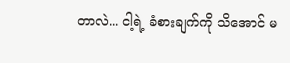တာလဲ... ငါ့ရဲ့ ခံစားချက်ကို သိအောင် မ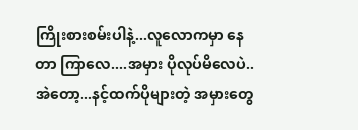ကြိုးစားစမ်းပါနဲ့...လူလောကမှာ နေတာ ကြာလေ....အမှား ပိုလုပ်မိလေပဲ..အဲတော့...နင့်ထက်ပိုများတဲ့ အမှားတွေ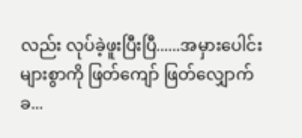လည်း လုပ်ခဲ့ဖူးပြီးပြီ......အမှားပေါင်းများစွာကို ဖြတ်ကျော် ဖြတ်လျှောက်ခ...